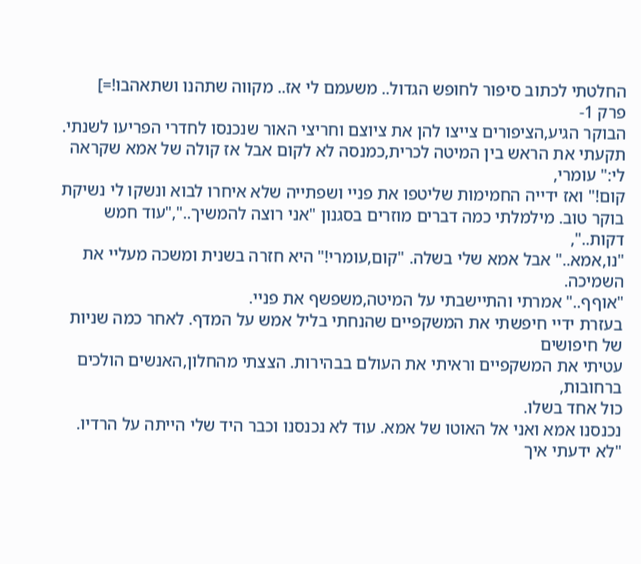החלטתי לכתוב סיפור לחופש הגדול.. משעמם לי אז.. מקווה שתהנו ושתאהבו!=]
פרק 1-
הבוקר הגיע,הציפורים צייצו להן את ציוצם וחריצי האור שנכנסו לחדרי הפריעו לשנתי.
תקעתי את הראש בין המיטה לכרית,כמנסה לא לקום אבל אז קולה של אמא שקראה לי:" עומרי,
קום!" ואז ידייה החמימות שליטפו את פניי ושפתייה שלא איחרו לבוא ונשקו לי נשיקת
בוקר טוב. מילמלתי כמה דברים מוזרים בסגנון "אני רוצה להמשיך..","עוד חמש דקות..",
"נו,אמא.." אבל אמא שלי בשלה. "קום,עומרי!" היא חזרה בשנית ומשכה מעליי את השמיכה.
"אוףף.." אמרתי והתיישבתי על המיטה,משפשף את פניי.
בעזרת ידיי חיפשתי את המשקפיים שהנחתי בליל אמש על המדף. לאחר כמה שניות של חיפושים
עטיתי את המשקפיים וראיתי את העולם בבהירות. הצצתי מהחלון,האנשים הולכים ברחובות,
כול אחד בשלו.
נכנסנו אמא ואני אל האוטו של אמא. עוד לא נכנסנו וכבר היד שלי הייתה על הרדיו.
"לא ידעתי איך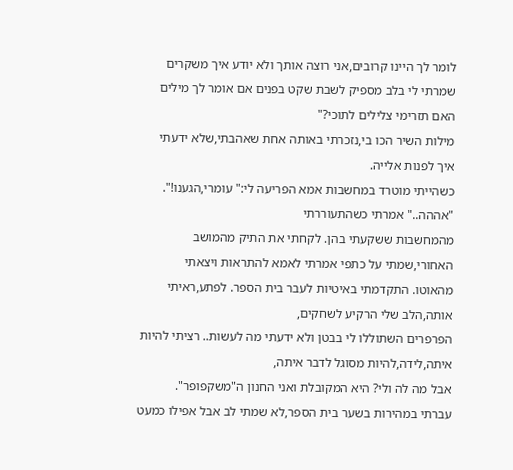לומר לך היינו קרובים,אני רוצה אותך ולא יודע איך משקרים שמרתי לי בלב מספיק לשבת שקט בפנים אם אומר לך מילים האם תזרימי צלילים לתוכי?"
מילות השיר הכו בי,נזכרתי באותה אחת שאהבתי,שלא ידעתי איך לפנות אלייה.
כשהייתי מוטרד במחשבות אמא הפריעה לי:" עומרי,הגענו!". "אההה.." אמרתי כשהתעוררתי
מהמחשבות ששקעתי בהן. לקחתי את התיק מהמושב האחורי,שמתי על כתפי אמרתי לאמא להתראות ויצאתי
מהאוטו. התקדמתי באיטיות לעבר בית הספר. לפתע,ראיתי אותה,הלב שלי הרקיע לשחקים,
הפרפרים השתוללו לי בבטן ולא ידעתי מה לעשות.. רציתי להיות איתה,לידה,להיות מסוגל לדבר איתה,
אבל מה לה ולי? היא המקובלת ואני החנון ה"משקפופר".
עברתי במהירות בשער בית הספר,לא שמתי לב אבל אפילו כמעט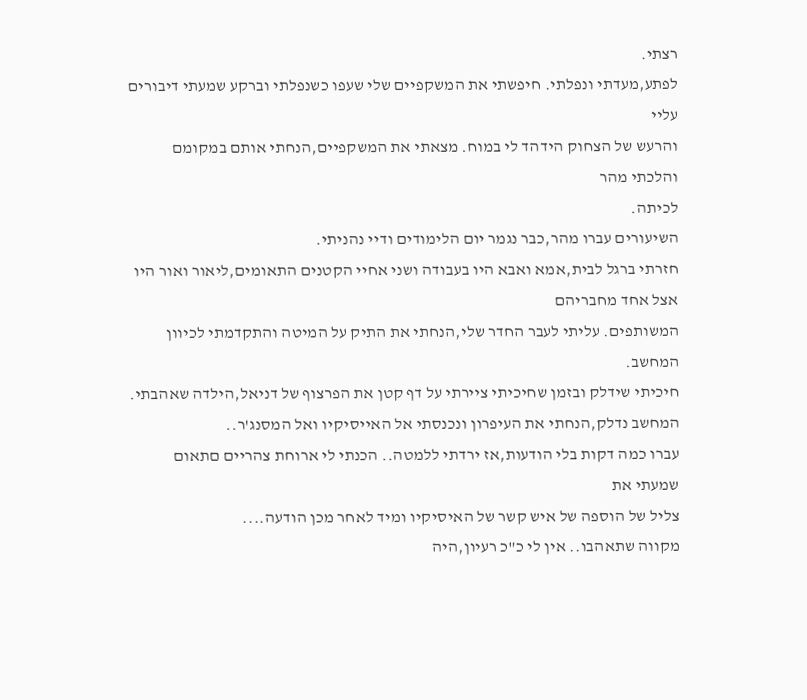רצתי.
לפתע,מעדתי ונפלתי. חיפשתי את המשקפיים שלי שעפו כשנפלתי וברקע שמעתי דיבורים עליי
והרעש של הצחוק הידהד לי במוח. מצאתי את המשקפיים,הנחתי אותם במקומם והלכתי מהר
לכיתה.
השיעורים עברו מהר,כבר נגמר יום הלימודים ודיי נהניתי.
חזרתי ברגל לבית,אמא ואבא היו בעבודה ושני אחיי הקטנים התאומים,ליאור ואור היו אצל אחד מחבריהם
המשותפים. עליתי לעבר החדר שלי,הנחתי את התיק על המיטה והתקדמתי לכיוון המחשב.
חיכיתי שידלק ובזמן שחיכיתי ציירתי על דף קטן את הפרצוף של דניאל,הילדה שאהבתי.
המחשב נדלק,הנחתי את העיפרון ונכנסתי אל האייסיקיו ואל המסנג'ר..
עברו כמה דקות בלי הודעות,אז ירדתי ללמטה.. הכנתי לי ארוחת צהריים םתאום שמעתי את
צליל של הוספה של איש קשר של האיסיקיו ומיד לאחר מכן הודעה....
מקווה שתאהבו.. אין לי כ"כ רעיון,היה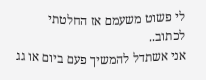לי פשוט משעמם אז החלטתי לכתוב..
אני אשתדל להמשיך פעם ביום או גג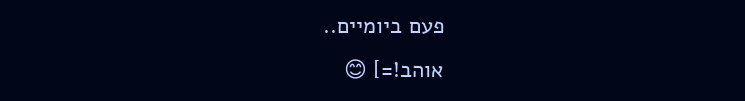פעם ביומיים..
אוהב!=] 😊